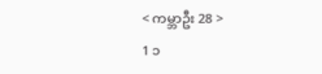< ကမ္ဘာဦး 28 >
1 ၁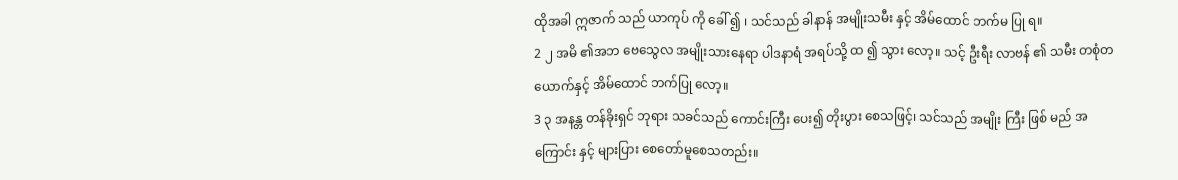ထိုအခါ ဣဇာက် သည် ယာကုပ် ကို ခေါ် ၍ ၊ သင်သည် ခါနာန် အမျိုးသမီး နှင့် အိမ်ထောင် ဘက်မ ပြု ရ။
2 ၂ အမိ ၏အဘ ဗေသွေလ အမျိုးသားနေရာ ပါဒနာရံ အရပ်သို့ ထ ၍ သွား လော့။ သင့် ဦးရီး လာဗန် ၏ သမီး တစုံတယောက်နှင့် အိမ်ထောင် ဘက်ပြု လော့။
3 ၃ အနန္တ တန်ခိုးရှင် ဘုရား သခင်သည် ကောင်းကြီး ပေး၍ တိုးပွား စေသဖြင့်၊ သင်သည် အမျိုး ကြီး ဖြစ် မည် အကြောင်း နှင့် များပြား စေတော်မူစေသတည်း။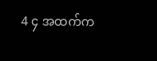4 ၄ အထက်က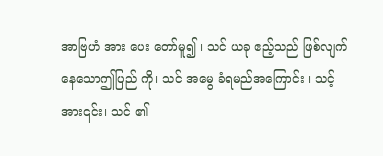အာဗြဟံ အား ပေး တော်မူ၍ ၊ သင် ယခု ဧည့်သည် ဖြစ်လျက်နေသောဤပြည် ကို၊ သင် အမွေ ခံရမည်အကြောင်း ၊ သင့် အား၎င်း၊ သင် ၏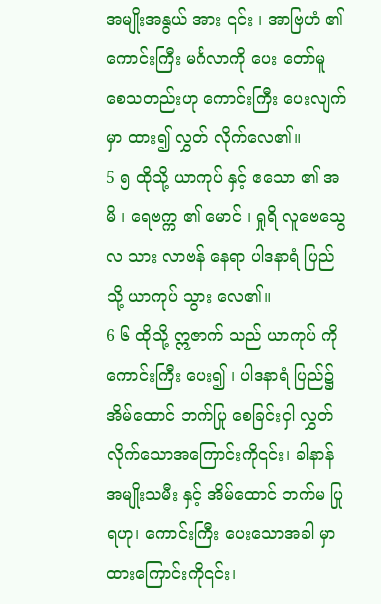အမျိုးအနွယ် အား ၎င်း ၊ အာဗြဟံ ၏ ကောင်းကြီး မင်္ဂလာကို ပေး တော်မူ စေသတည်းဟု ကောင်းကြီး ပေးလျက် မှာ ထား၍ လွှတ် လိုက်လေ၏။
5 ၅ ထိုသို့ ယာကုပ် နှင့် ဧသော ၏ အမိ ၊ ရေဗက္က ၏ မောင် ၊ ရှုရိ လူဗေသွေလ သား လာဗန် နေရာ ပါဒနာရံ ပြည် သို့ ယာကုပ် သွား လေ၏။
6 ၆ ထိုသို့ ဣဇာက် သည် ယာကုပ် ကို ကောင်းကြီး ပေး၍ ၊ ပါဒနာရံ ပြည်၌ အိမ်ထောင် ဘက်ပြု စေခြင်းငှါ လွှတ် လိုက်သောအကြောင်းကို၎င်း၊ ခါနာန် အမျိုးသမီး နှင့် အိမ်ထောင် ဘက်မ ပြု ရဟု၊ ကောင်းကြီး ပေးသောအခါ မှာ ထားကြောင်းကို၎င်း၊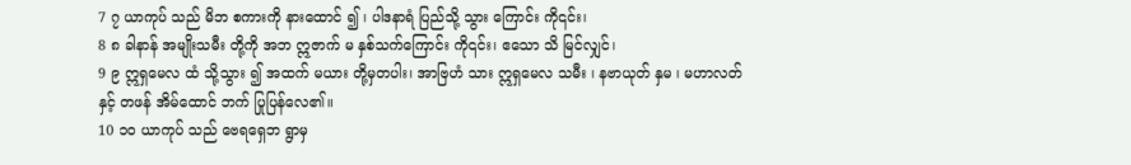7 ၇ ယာကုပ် သည် မိဘ စကားကို နားထောင် ၍ ၊ ပါဒနာရံ ပြည်သို့ သွား ကြောင်း ကို၎င်း၊
8 ၈ ခါနာန် အမျိုးသမီး တို့ကို အဘ ဣဇာက် မ နှစ်သက်ကြောင်း ကို၎င်း၊ ဧသော သိ မြင်လျှင်၊
9 ၉ ဣရှမေလ ထံ သို့သွား ၍ အထက် မယား တို့မှတပါး၊ အာဗြဟံ သား ဣရှမေလ သမီး ၊ နဗာယုတ် နှမ ၊ မဟာလတ် နှင့် တဖန် အိမ်ထောင် ဘက် ပြုပြန်လေ၏။
10 ၁၀ ယာကုပ် သည် ဗေရရှေဘ ရွာမှ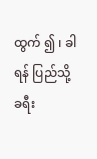ထွက် ၍ ၊ ခါရန် ပြည်သို့ ခရီး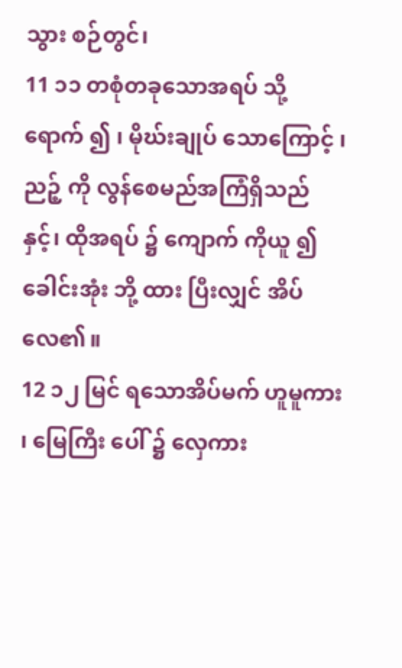သွား စဉ်တွင်၊
11 ၁၁ တစုံတခုသောအရပ် သို့ ရောက် ၍ ၊ မိုဃ်းချုပ် သောကြောင့် ၊ ညဉ့် ကို လွန်စေမည်အကြံရှိသည်နှင့်၊ ထိုအရပ် ၌ ကျောက် ကိုယူ ၍ ခေါင်းအုံး ဘို့ ထား ပြီးလျှင် အိပ် လေ၏။
12 ၁၂ မြင် ရသောအိပ်မက် ဟူမူကား ၊ မြေကြီး ပေါ် ၌ လှေကား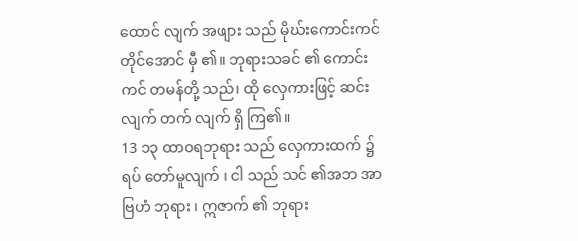ထောင် လျက် အဖျား သည် မိုဃ်းကောင်းကင် တိုင်အောင် မှီ ၏။ ဘုရားသခင် ၏ ကောင်းကင် တမန်တို့ သည်၊ ထို လှေကားဖြင့် ဆင်း လျက် တက် လျက် ရှိ ကြ၏။
13 ၁၃ ထာဝရဘုရား သည် လှေကားထက် ၌ ရပ် တော်မူလျက် ၊ ငါ သည် သင် ၏အဘ အာဗြဟံ ဘုရား ၊ ဣဇာက် ၏ ဘုရား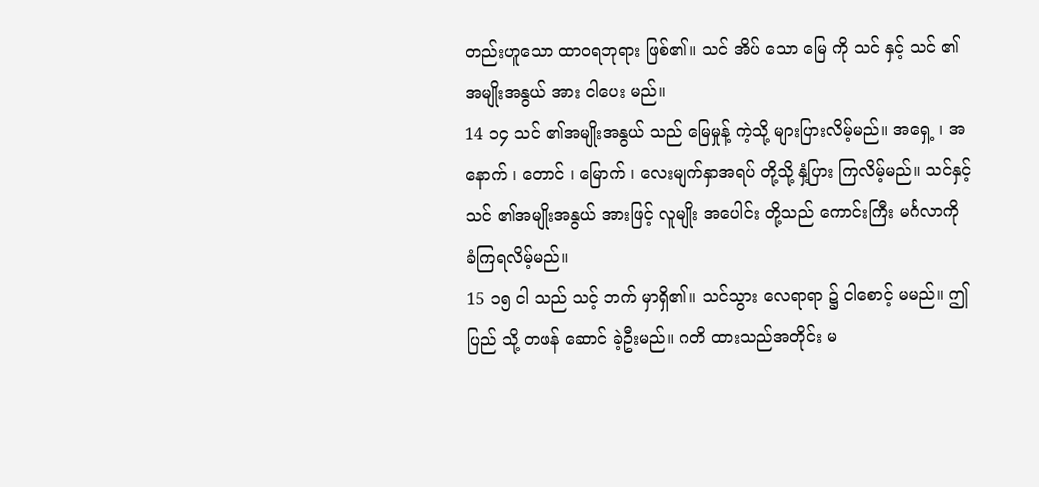တည်းဟူသော ထာဝရဘုရား ဖြစ်၏။ သင် အိပ် သော မြေ ကို သင် နှင့် သင် ၏ အမျိုးအနွယ် အား ငါပေး မည်။
14 ၁၄ သင် ၏အမျိုးအနွယ် သည် မြေမှုန့် ကဲ့သို့ များပြားလိမ့်မည်။ အရှေ့ ၊ အနောက် ၊ တောင် ၊ မြောက် ၊ လေးမျက်နှာအရပ် တို့သို့ နှံ့ပြား ကြလိမ့်မည်။ သင်နှင့်သင် ၏အမျိုးအနွယ် အားဖြင့် လူမျိုး အပေါင်း တို့သည် ကောင်းကြီး မင်္ဂလာကို ခံကြရလိမ့်မည်။
15 ၁၅ ငါ သည် သင့် ဘက် မှာရှိ၏။ သင်သွား လေရာရာ ၌ ငါစောင့် မမည်။ ဤပြည် သို့ တဖန် ဆောင် ခဲ့ဦးမည်။ ဂတိ ထားသည်အတိုင်း မ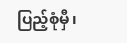ပြည့်စုံမှီ၊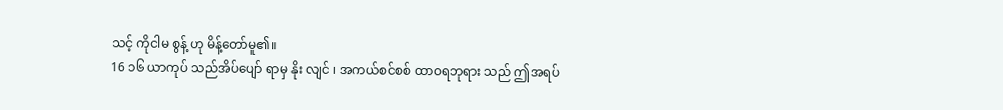သင့် ကိုငါမ စွန့် ဟု မိန့်တော်မူ၏။
16 ၁၆ ယာကုပ် သည်အိပ်ပျော် ရာမှ နိုး လျင် ၊ အကယ်စင်စစ် ထာဝရဘုရား သည် ဤအရပ်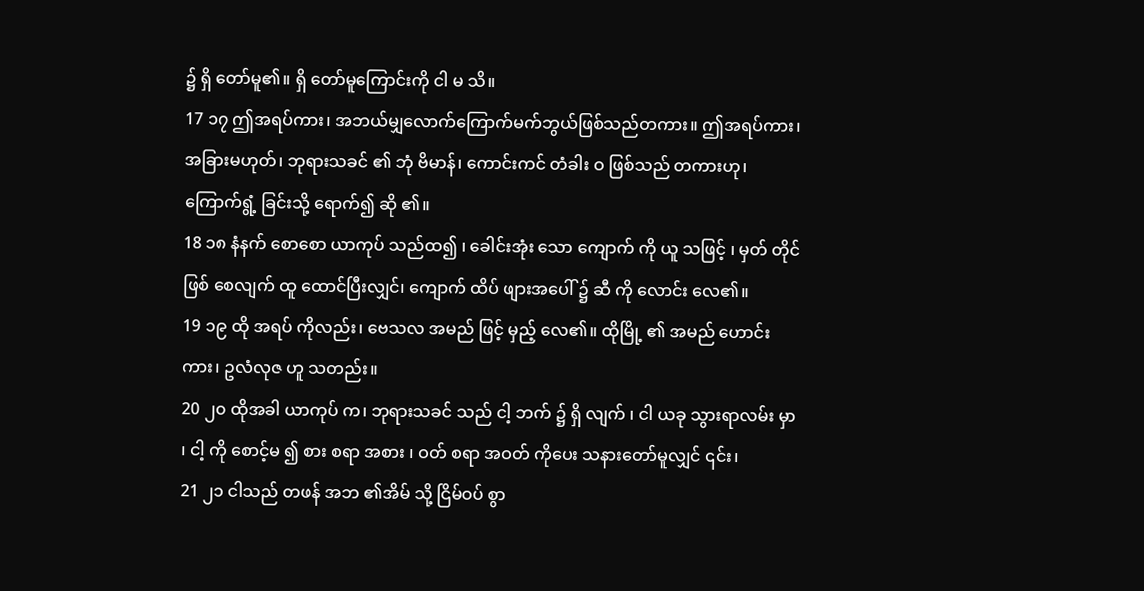၌ ရှိ တော်မူ၏။ ရှိ တော်မူကြောင်းကို ငါ မ သိ။
17 ၁၇ ဤအရပ်ကား၊ အဘယ်မျှလောက်ကြောက်မက်ဘွယ်ဖြစ်သည်တကား။ ဤအရပ်ကား၊ အခြားမဟုတ်၊ ဘုရားသခင် ၏ ဘုံ ဗိမာန်၊ ကောင်းကင် တံခါး ဝ ဖြစ်သည် တကားဟု၊ ကြောက်ရွံ့ ခြင်းသို့ ရောက်၍ ဆို ၏။
18 ၁၈ နံနက် စောစော ယာကုပ် သည်ထ၍ ၊ ခေါင်းအုံး သော ကျောက် ကို ယူ သဖြင့် ၊ မှတ် တိုင်ဖြစ် စေလျက် ထူ ထောင်ပြီးလျှင်၊ ကျောက် ထိပ် ဖျားအပေါ် ၌ ဆီ ကို လောင်း လေ၏။
19 ၁၉ ထို အရပ် ကိုလည်း၊ ဗေသလ အမည် ဖြင့် မှည့် လေ၏။ ထိုမြို့ ၏ အမည် ဟောင်း ကား၊ ဥလံလုဇ ဟူ သတည်း။
20 ၂၀ ထိုအခါ ယာကုပ် က၊ ဘုရားသခင် သည် ငါ့ ဘက် ၌ ရှိ လျက် ၊ ငါ ယခု သွားရာလမ်း မှာ ၊ ငါ့ ကို စောင့်မ ၍ စား စရာ အစား ၊ ဝတ် စရာ အဝတ် ကိုပေး သနားတော်မူလျှင် ၎င်း၊
21 ၂၁ ငါသည် တဖန် အဘ ၏အိမ် သို့ ငြိမ်ဝပ် စွာ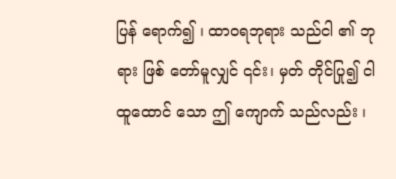ပြန် ရောက်၍ ၊ ထာဝရဘုရား သည်ငါ ၏ ဘုရား ဖြစ် တော်မူလျှင် ၎င်း၊ မှတ် တိုင်ပြု၍ ငါထူထောင် သော ဤ ကျောက် သည်လည်း ၊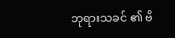ဘုရားသခင် ၏ ဗိ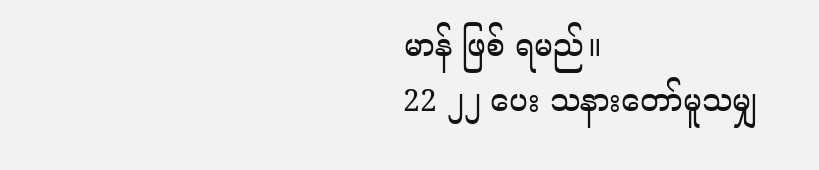မာန် ဖြစ် ရမည်။
22 ၂၂ ပေး သနားတော်မူသမျှ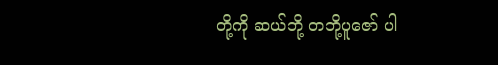တို့ကို ဆယ်ဘို့ တဘို့ပူဇော် ပါ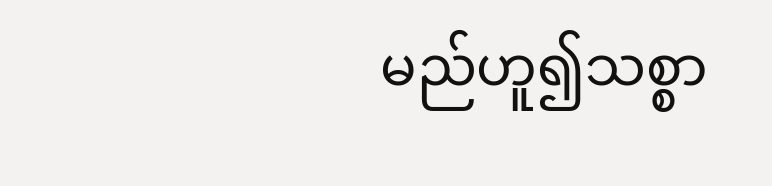မည်ဟူ၍သစ္စာ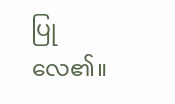ပြုလေ၏။